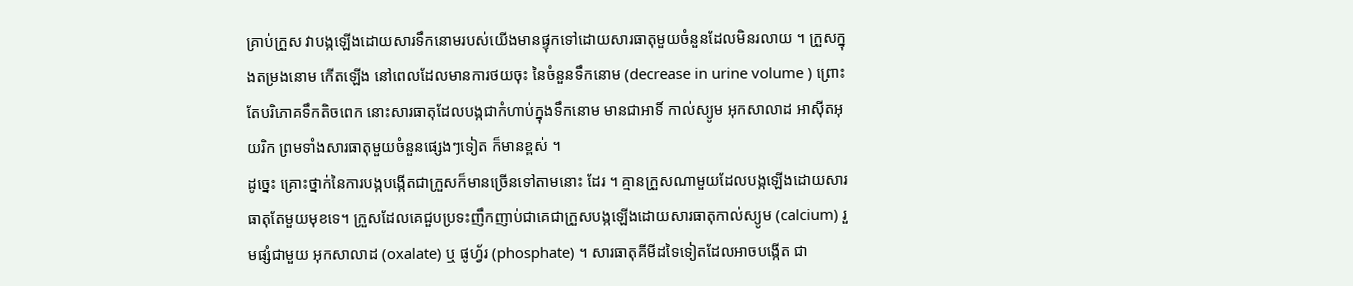គ្រាប់ក្រួស វាបង្កឡើងដោយសារទឹកនោមរបស់យើងមានផ្ទុកទៅដោយសារធាតុមួយចំនួនដែលមិនរលាយ ។ ក្រួសក្នុងតម្រងនោម កើតឡើង នៅពេលដែលមានការថយចុះ នៃចំនួនទឹកនោម (decrease in urine volume ) ព្រោះតែបរិភោគទឹកតិចពេក នោះសារធាតុដែលបង្កជាកំហាប់ក្នុងទឹកនោម មានជាអាទិ៍ កាល់ស្យូម អុកសាលាដ អាស៊ីតអុយរិក ព្រមទាំងសារធាតុមួយចំនួនផ្សេងៗទៀត ក៏មានខ្ពស់ ។
ដូច្នេះ គ្រោះថ្នាក់នៃការបង្កបង្កើតជាក្រួសក៏មានច្រើនទៅតាមនោះ ដែរ ។ គ្មានក្រួសណាមួយដែលបង្កឡើងដោយសារធាតុតែមួយមុខទេ។ ក្រួសដែលគេជួបប្រទះញឹកញាប់ជាគេជាក្រួសបង្កឡើងដោយសារធាតុកាល់ស្យូម (calcium) រួមផ្សំជាមួយ អុកសាលាដ (oxalate) ឬ ផូហ្វ័រ (phosphate) ។ សារធាតុគីមីដទៃទៀតដែលអាចបង្កើត ជា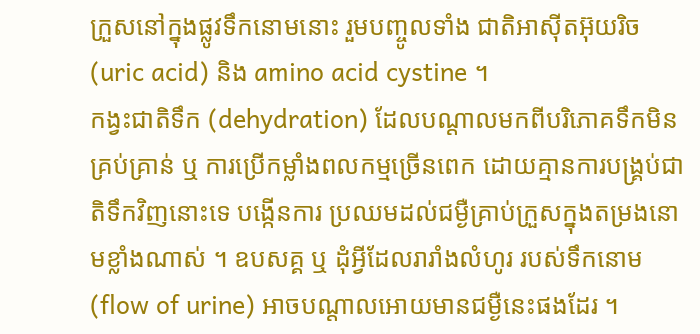ក្រួសនៅក្នុងផ្លូវទឹកនោមនោះ រួមបញ្ចូលទាំង ជាតិអាស៊ីតអ៊ុយរិច (uric acid) និង amino acid cystine ។
កង្វះជាតិទឹក (dehydration) ដែលបណ្តាលមកពីបរិភោគទឹកមិនគ្រប់គ្រាន់ ឬ ការប្រើកម្លាំងពលកម្មច្រើនពេក ដោយគ្មានការបង្គ្រប់ជាតិទឹកវិញនោះទេ បង្កើនការ ប្រឈមដល់ជម្ងឺគ្រាប់ក្រួសក្នុងតម្រងនោមខ្លាំងណាស់ ។ ឧបសគ្គ ឬ ដុំអ្វីដែលរារាំងលំហូរ របស់ទឹកនោម (flow of urine) អាចបណ្តាលអោយមានជម្ងឺនេះផងដែរ ។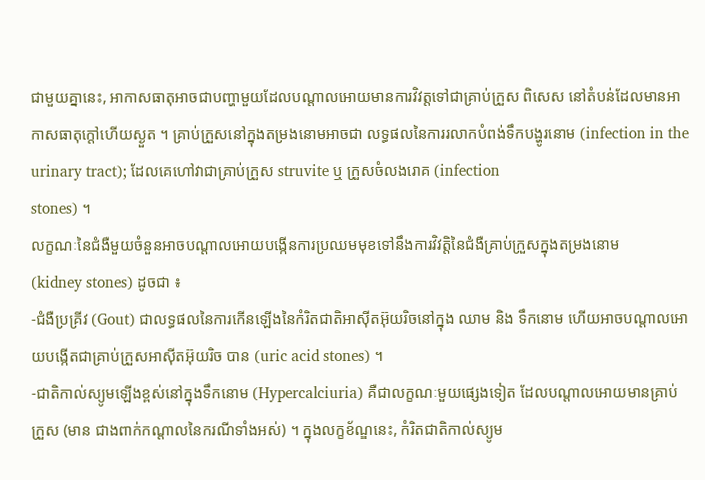ជាមួយគ្នានេះ, អាកាសធាតុអាចជាបញ្ហាមួយដែលបណ្តាលអោយមានការវិវត្តទៅជាគ្រាប់ក្រួស ពិសេស នៅតំបន់ដែលមានអាកាសធាតុក្តៅហើយស្ងួត ។ គ្រាប់ក្រួសនៅក្នុងតម្រងនោមអាចជា លទ្ធផលនៃការរលាកបំពង់ទឹកបង្ហូរនោម (infection in the urinary tract); ដែលគេហៅវាជាគ្រាប់ក្រួស struvite ឬ ក្រួសចំលងរោគ (infection
stones) ។
លក្ខណៈនៃជំងឺមួយចំនួនអាចបណ្តាលអោយបង្កើនការប្រឈមមុខទៅនឹងការវិវត្តិនៃជំងឺគ្រាប់ក្រួសក្នុងតម្រងនោម
(kidney stones) ដូចជា ៖
-ជំងឺប្រគ្រីវ (Gout) ជាលទ្ធផលនៃការកើនឡើងនៃកំរិតជាតិអាស៊ីតអ៊ុយរិចនៅក្នុង ឈាម និង ទឹកនោម ហើយអាចបណ្តាលអោយបង្កើតជាគ្រាប់ក្រួសអាស៊ីតអ៊ុយរិច បាន (uric acid stones) ។
-ជាតិកាល់ស្យូមឡើងខ្ពស់នៅក្នុងទឹកនោម (Hypercalciuria) គឺជាលក្ខណៈមួយផ្សេងទៀត ដែលបណ្តាលអោយមានគ្រាប់ក្រួស (មាន ជាងពាក់កណ្តាលនៃករណីទាំងអស់) ។ ក្នុងលក្ខខ័ណ្ឌនេះ, កំរិតជាតិកាល់ស្យូម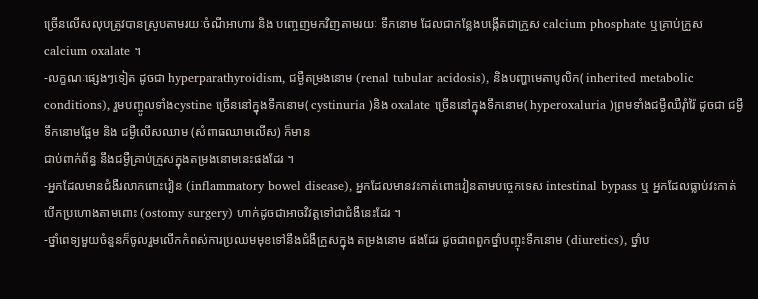ច្រើនលើសលុបត្រូវបានស្រូបតាមរយៈចំណីអាហារ និង បញ្ចេញមកវិញតាមរយៈ ទឹកនោម ដែលជាកន្លែងបង្កើតជាក្រួស calcium phosphate ឬគ្រាប់ក្រួស calcium oxalate ។
-លក្ខណៈផ្សេងៗទៀត ដូចជា hyperparathyroidism, ជម្ងឺតម្រងនោម (renal tubular acidosis), និងបញ្ហាមេតាបូលិក( inherited metabolic conditions), រួមបញ្ចូលទាំងcystine ច្រើននៅក្នុងទឹកនោម( cystinuria )និង oxalate ច្រើននៅក្នុងទឹកនោម( hyperoxaluria )ព្រមទាំងជម្ងឺឈឺរ៉ាំរ៉ៃ ដូចជា ជម្ងឺទឹកនោមផ្អែម និង ជម្ងឺលើសឈាម (សំពាធឈាមលើស) ក៏មាន
ជាប់ពាក់ព័ន្ធ នឹងជម្ងឺគ្រាប់ក្រួសក្នុងតម្រងនោមនេះផងដែរ ។
-អ្នកដែលមានជំងឺរលាកពោះវៀន (inflammatory bowel disease), អ្នកដែលមានវះកាត់ពោះវៀនតាមបច្ចេកទេស intestinal bypass ឬ អ្នកដែលធ្លាប់វះកាត់បើកប្រហោងតាមពោះ (ostomy surgery) ហាក់ដូចជាអាចវិវត្តទៅជាជំងឺនេះដែរ ។
-ថ្នាំពេទ្យមួយចំនួនក៏ចូលរួមលើកកំពស់ការប្រឈមមុខទៅនឹងជំងឺក្រួសក្នុង តម្រងនោម ផងដែរ ដូចជាពពួកថ្នាំបញ្ចុះទឹកនោម (diuretics), ថ្នាំប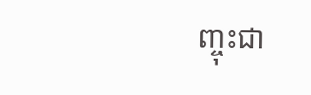ញ្ចុះជា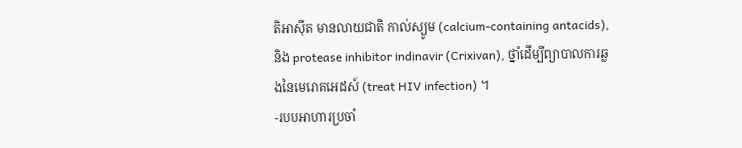តិអាស៊ីត មានលាយជាតិ កាល់ស្យូម (calcium-containing antacids), និង protease inhibitor indinavir (Crixivan), ថ្នាំដើម្បីព្យាបាលការឆ្លងនៃមេរោគអេដស៍ (treat HIV infection) ។
-របបអាហារប្រចាំ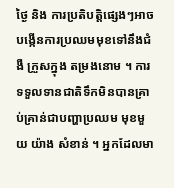ថ្ងៃ និង ការប្រតិបត្តិផ្សេងៗអាចបង្កើនការប្រឈមមុខទៅនឹងជំងឺ ក្រួសក្នុង តម្រងនោម ។ ការទទួលទានជាតិទឹកមិនបានគ្រាប់គ្រាន់ជាបញ្ហាប្រឈម មុខមួយ យ៉ាង សំខាន់ ។ អ្នកដែលមា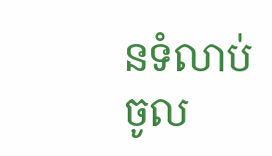នទំលាប់ចូល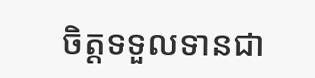ចិត្តទទួលទានជា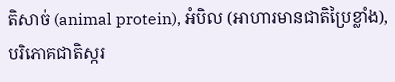តិសាច់ (animal protein), អំបិល (អាហារមានជាតិប្រៃខ្លាំង), បរិភោគជាតិស្ករ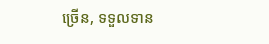ច្រើន, ទទួលទាន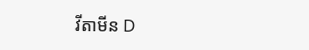វីតាមីន D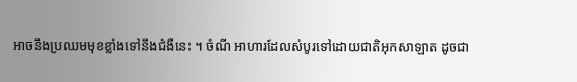អាចនឹងប្រឈមមុខខ្លាំងទៅនឹងជំងឺនេះ ។ ចំណី អាហារដែលសំបូរទៅដោយជាតិអុកសាឡាត ដូចជា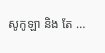សូកូឡា និង តែ …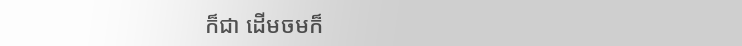ក៏ជា ដើមចមក៏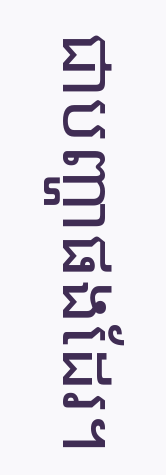ជាបញ្ហាផងដែរ។